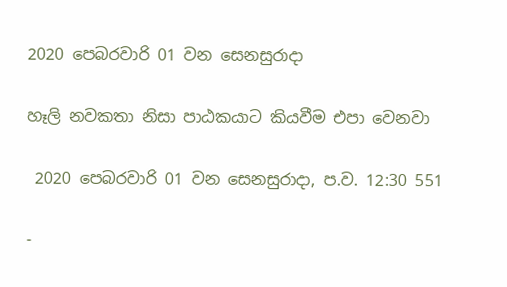2020 පෙබරවාරි 01 වන සෙනසුරාදා

හෑලි නවකතා නිසා පාඨකයාට කියවීම එපා වෙනවා

 2020 පෙබරවාරි 01 වන සෙනසුරාදා, ප.ව. 12:30 551

-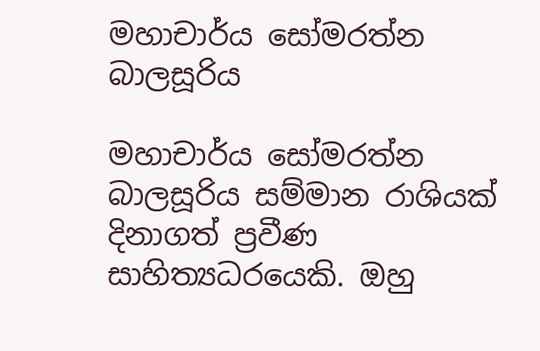මහාචාර්ය සෝමරත්න බාලසූරිය

මහාචාර්ය සෝමරත්න බාලසූරිය සම්මාන රාශියක් දිනාගත් ප්‍රවීණ සාහිත්‍යධරයෙකි. ඔහු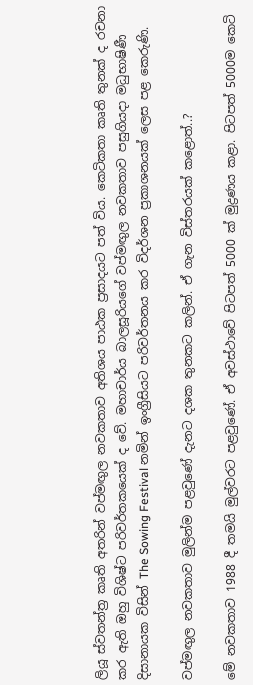ලියූ ස්වතන්ත්‍ර කෘති අතරින් වප්මඟුල නවකතාව අතිශය පාඨක ප්‍රසාදයට පත් විය. කෙටිකතා කෘති තුනක් ද රචනා කර ඇති ඔහු විශිෂ්ට පරිවර්තකයෙක් ද වේ. මහාචාර්ය බාලසූරියගේ වප්මඟුල නවකතාව පසුගියදා මධුභාෂිණී දිසානායක විසින් The Sowing Festival නමින් ඉංග්‍රීසියට පරිවර්තනය කර විදර්ශන ප්‍රකාශනයක් ලෙස පළ කෙරුණි.

වප්මඟුල නවකතාව මුලින්ම පළවුණේ දැනට දශක තුනකට කලින්. ඒ ගැන විස්තරයක් කළොත්..?

මේ නවකතාව 1988 දී තමයි මුල්වරට පළවුණේ. ඒ අවස්ථාවේ පිටපත් 5000 ක් මුද්‍රණය කළා. පිටපත් 5000ම කෙටි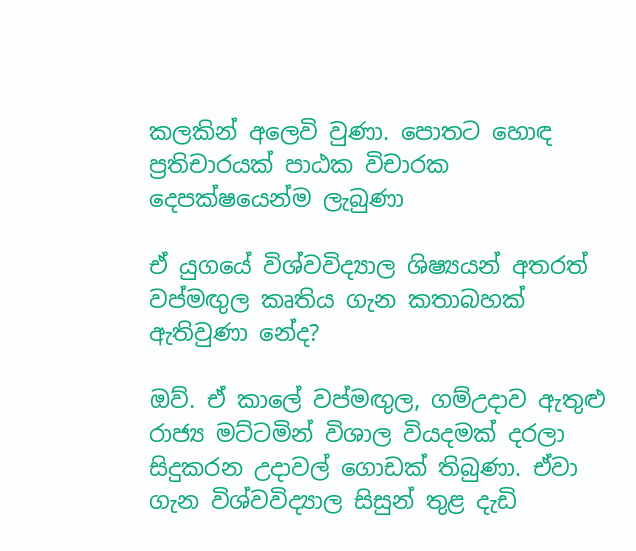කලකින් අලෙවි වුණා. පොතට හොඳ ප්‍රතිචාරයක් පාඨක විචාරක දෙපක්ෂයෙන්ම ලැබුණා

ඒ යුගයේ විශ්වවිද්‍යාල ශිෂ්‍යයන් අතරත් වප්මඟුල කෘතිය ගැන කතාබහක් ඇතිවුණා නේද?

ඔව්. ඒ කාලේ වප්මඟුල, ගම්උදාව ඇතුළු රාජ්‍ය මට්ටමින් විශාල වියදමක් දරලා සිදුකරන උදාවල් ගොඩක් තිබුණා. ඒවා ගැන විශ්වවිද්‍යාල සිසුන් තුළ දැඩි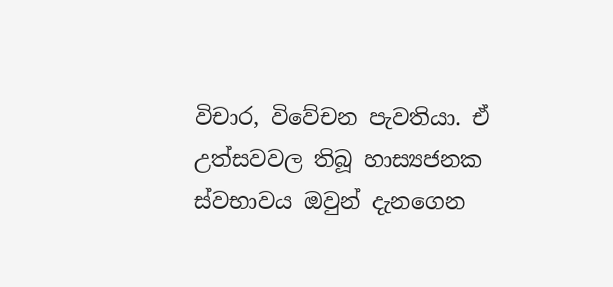විචාර, විවේචන පැවතියා. ඒ උත්සවවල තිබූ හාස්‍යජනක ස්වභාවය ඔවුන් දැනගෙන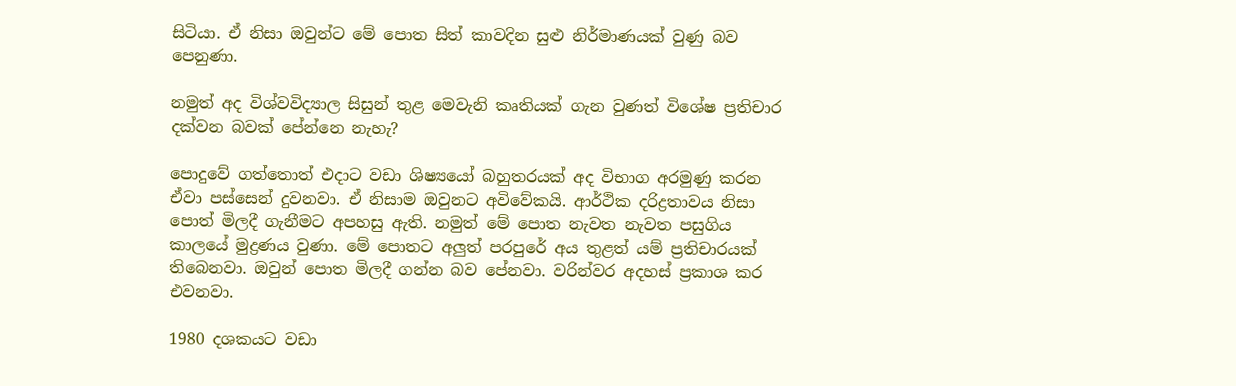සිටියා. ඒ නිසා ඔවුන්ට මේ පොත සිත් කාවදින සුළු නිර්මාණයක් වුණු බව පෙනුණා.

නමුත් අද විශ්වවිද්‍යාල සිසුන් තුළ මෙවැනි කෘතියක් ගැන වුණත් විශේෂ ප්‍රතිචාර දක්වන බවක් පේන්නෙ නැහැ?

පොදුවේ ගත්තොත් එදාට වඩා ශිෂ්‍යයෝ බහුතරයක් අද විභාග අරමුණු කරන ඒවා පස්සෙන් දුවනවා. ඒ නිසාම ඔවුනට අවිවේකයි. ආර්ථික දරිද්‍රතාවය නිසා පොත් මිලදී ගැනීමට අපහසු ඇති. නමුත් මේ පොත නැවත නැවත පසුගිය කාලයේ මුද්‍රණය වුණා. මේ පොතට අලුත් පරපුරේ අය තුළත් යම් ප්‍රතිචාරයක් තිබෙනවා. ඔවුන් පොත මිලදී ගන්න බව පේනවා. වරින්වර අදහස් ප්‍රකාශ කර එවනවා.

1980 දශකයට වඩා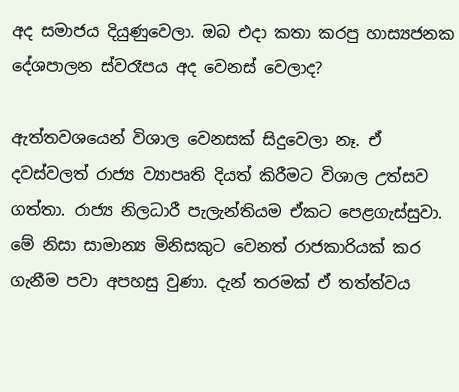අද සමාජය දියුණුවෙලා. ඔබ එදා කතා කරපු හාස්‍යජනක දේශපාලන ස්වරෑපය අද වෙනස් වෙලාද?

ඇත්තවශයෙන් විශාල වෙනසක් සිදුවෙලා නෑ. ඒ දවස්වලත් රාජ්‍ය ව්‍යාපෘති දියත් කිරීමට විශාල උත්සව ගත්තා. රාජ්‍ය නිලධාරී පැලැන්තියම ඒකට පෙළගැස්සුවා. මේ නිසා සාමාන්‍ය මිනිසකුට වෙනත් රාජකාරියක් කර ගැනීම පවා අපහසු වුණා. දැන් තරමක් ඒ තත්ත්වය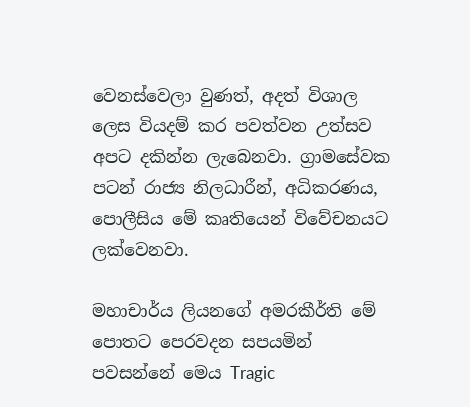වෙනස්වෙලා වුණත්, අදත් විශාල ලෙස වියදම් කර පවත්වන උත්සව අපට දකින්න ලැබෙනවා. ග්‍රාමසේවක පටන් රාජ්‍ය නිලධාරීන්, අධිකරණය, පොලීසිය මේ කෘතියෙන් විවේචනයට ලක්වෙනවා.

මහාචාර්ය ලියනගේ අමරකීර්ති මේ පොතට පෙරවදන සපයමින් පවසන්නේ මෙය Tragic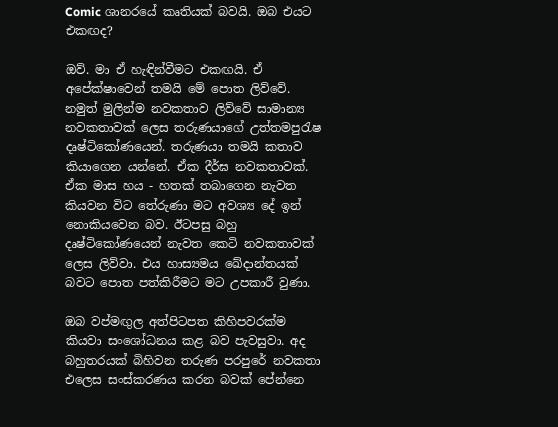Comic ශානරයේ කෘතියක් බවයි. ඔබ එයට එකඟද?

ඔව්. මා ඒ හැඳින්වීමට එකඟයි. ඒ අපේක්ෂාවෙන් තමයි මේ පොත ලිව්වේ. නමුත් මුලින්ම නවකතාව ලිව්වේ සාමාන්‍ය නවකතාවක් ලෙස තරුණයාගේ උත්තමපුරැෂ දෘෂ්ටිකෝණයෙන්. තරුණයා තමයි කතාව කියාගෙන යන්නේ. ඒක දීර්ඝ නවකතාවක්. ඒක මාස හය - හතක් තබාගෙන නැවත කියවන විට තේරුණා මට අවශ්‍ය දේ ඉන් නොකියවෙන බව. ඊටපසු බහු දෘෂ්ටිකෝණයෙන් නැවත කෙටි නවකතාවක් ලෙස ලිව්වා. එය හාස්‍යමය ඛේදාන්තයක් බවට පොත පත්කිරීමට මට උපකාරී වුණා.

ඔබ වප්මඟුල අත්පිටපත කිහිපවරක්ම කියවා සංශෝධනය කළ බව පැවසුවා. අද බහුතරයක් බිහිවන තරුණ පරපුරේ නවකතා එලෙස සංස්කරණය කරන බවක් පේන්නෙ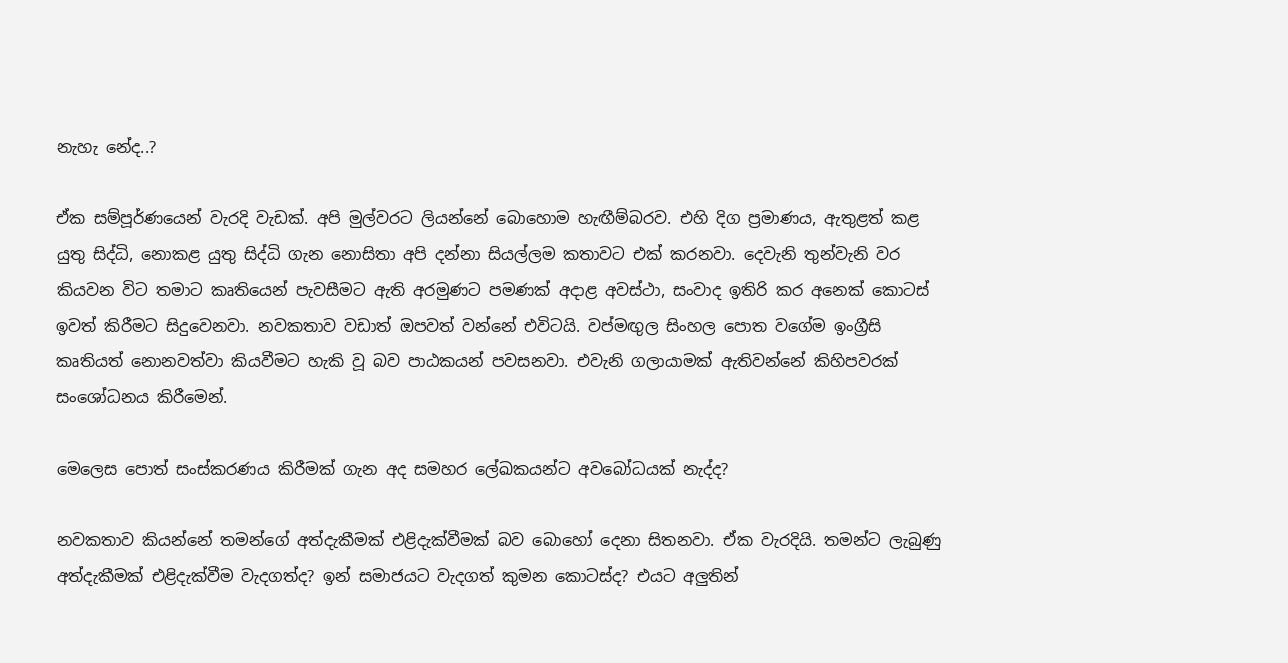නැහැ නේද..?

ඒක සම්පූර්ණයෙන් වැරදි වැඩක්. අපි මුල්වරට ලියන්නේ බොහොම හැඟීම්බරව. එහි දිග ප්‍රමාණය, ඇතුළත් කළ යුතු සිද්ධි, නොකළ යුතු සිද්ධි ගැන නොසිතා අපි දන්නා සියල්ලම කතාවට එක් කරනවා. දෙවැනි තුන්වැනි වර කියවන විට තමාට කෘතියෙන් පැවසීමට ඇති අරමුණට පමණක් අදාළ අවස්ථා, සංවාද ඉතිරි කර අනෙක් කොටස් ඉවත් කිරීමට සිදුවෙනවා. නවකතාව වඩාත් ඔපවත් වන්නේ එවිටයි. වප්මඟුල සිංහල පොත වගේම ඉංග්‍රීසි කෘතියත් නොනවත්වා කියවීමට හැකි වූ බව පාඨකයන් පවසනවා. එවැනි ගලායාමක් ඇතිවන්නේ කිහිපවරක් සංශෝධනය කිරීමෙන්.

මෙලෙස පොත් සංස්කරණය කිරීමක් ගැන අද සමහර ලේඛකයන්ට අවබෝධයක් නැද්ද?

නවකතාව කියන්නේ තමන්ගේ අත්දැකීමක් එළිදැක්වීමක් බව බොහෝ දෙනා සිතනවා. ඒක වැරදියි. තමන්ට ලැබුණු අත්දැකීමක් එළිදැක්වීම වැදගත්ද? ඉන් සමාජයට වැදගත් කුමන කොටස්ද? එයට අලුතින්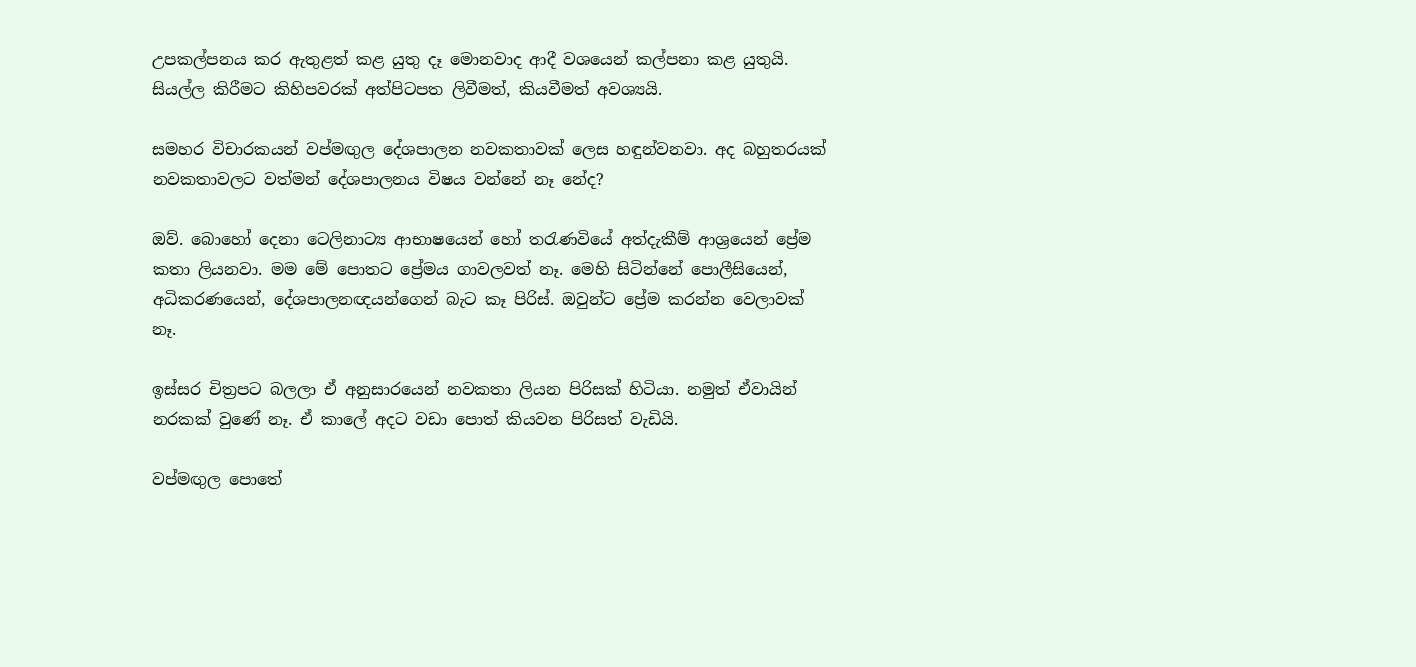උපකල්පනය කර ඇතුළත් කළ යුතු දෑ මොනවාද ආදී වශයෙන් කල්පනා කළ යුතුයි. සියල්ල කිරීමට කිහිපවරක් අත්පිටපත ලිවීමත්, කියවීමත් අවශ්‍යයි.

සමහර විචාරකයන් වප්මඟුල දේශපාලන නවකතාවක් ලෙස හඳුන්වනවා. අද බහුතරයක් නවකතාවලට වත්මන් දේශපාලනය විෂය වන්නේ නෑ නේද?

ඔව්. බොහෝ දෙනා ටෙලිනාට්‍ය ආභාෂයෙන් හෝ තරැණවියේ අත්දැකීම් ආශ්‍රයෙන් ප්‍රේම කතා ලියනවා. මම මේ පොතට ප්‍රේමය ගාවලවත් නෑ. මෙහි සිටින්නේ පොලීසියෙන්, අධිකරණයෙන්, දේශපාලනඥයන්ගෙන් බැට කෑ පිරිස්. ඔවුන්ට ප්‍රේම කරන්න වෙලාවක් නෑ.

ඉස්සර චිත්‍රපට බලලා ඒ අනුසාරයෙන් නවකතා ලියන පිරිසක් හිටියා. නමුත් ඒවායින් නරකක් වුණේ නෑ. ඒ කාලේ අදට වඩා පොත් කියවන පිරිසත් වැඩියි.

වප්මඟුල පොතේ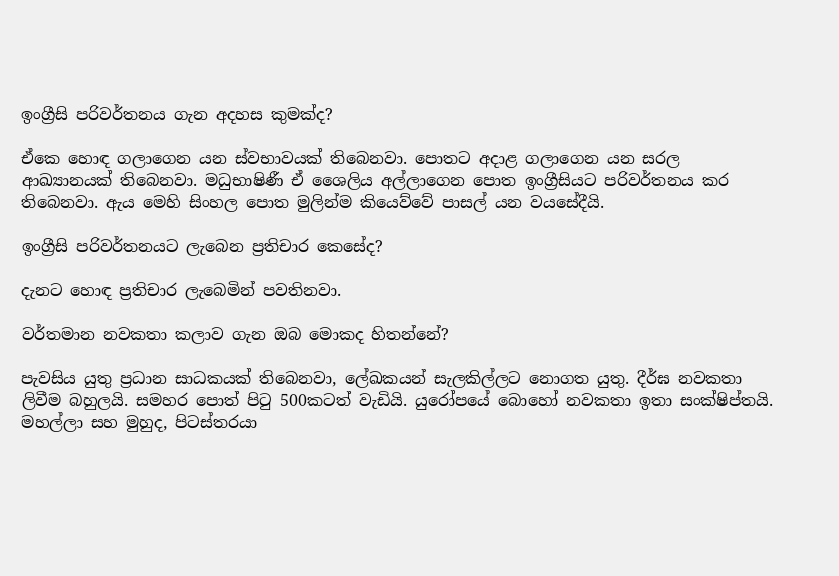ඉංග්‍රීසි පරිවර්තනය ගැන අදහස කුමක්ද?

ඒකෙ හොඳ ගලාගෙන යන ස්වභාවයක් තිබෙනවා. පොතට අදාළ ගලාගෙන යන සරල ආඛ්‍යානයක් තිබෙනවා. මධුභාෂිණී ඒ ශෛලිය අල්ලාගෙන පොත ඉංග්‍රීසියට පරිවර්තනය කර තිබෙනවා. ඇය මෙහි සිංහල පොත මුලින්ම කියෙව්වේ පාසල් යන වයසේදීයි.

ඉංග්‍රීසි පරිවර්තනයට ලැබෙන ප්‍රතිචාර කෙසේද?

දැනට හොඳ ප්‍රතිචාර ලැබෙමින් පවතිනවා.

වර්තමාන නවකතා කලාව ගැන ඔබ මොකද හිතන්නේ?

පැවසිය යුතු ප්‍රධාන සාධකයක් තිබෙනවා, ලේඛකයන් සැලකිල්ලට නොගත යුතු. දීර්ඝ නවකතා ලිවීම බහුලයි. සමහර පොත් පිටු 500කටත් වැඩියි. යුරෝපයේ බොහෝ නවකතා ඉතා සංක්ෂිප්තයි. මහල්ලා සහ මුහුද, පිටස්තරයා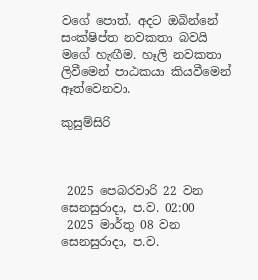වගේ පොත්. අදට ඔබින්නේ සංක්ෂිප්ත නවකතා බවයි මගේ හැඟීම. හෑලි නවකතා ලිවීමෙන් පාඨකයා කියවීමෙන් ඈත්වෙනවා.

කුසුම්සිරි



 2025 පෙබරවාරි 22 වන සෙනසුරාදා, ප.ව. 02:00
 2025 මාර්තු 08 වන සෙනසුරාදා, ප.ව.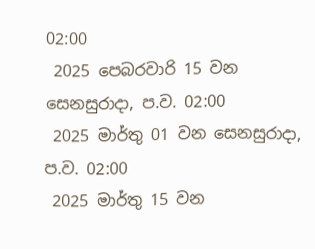02:00
 2025 පෙබරවාරි 15 වන සෙනසුරාදා, ප.ව. 02:00
 2025 මාර්තු 01 වන සෙනසුරාදා, ප.ව. 02:00
 2025 මාර්තු 15 වන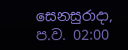සෙනසුරාදා, ප.ව. 02:00